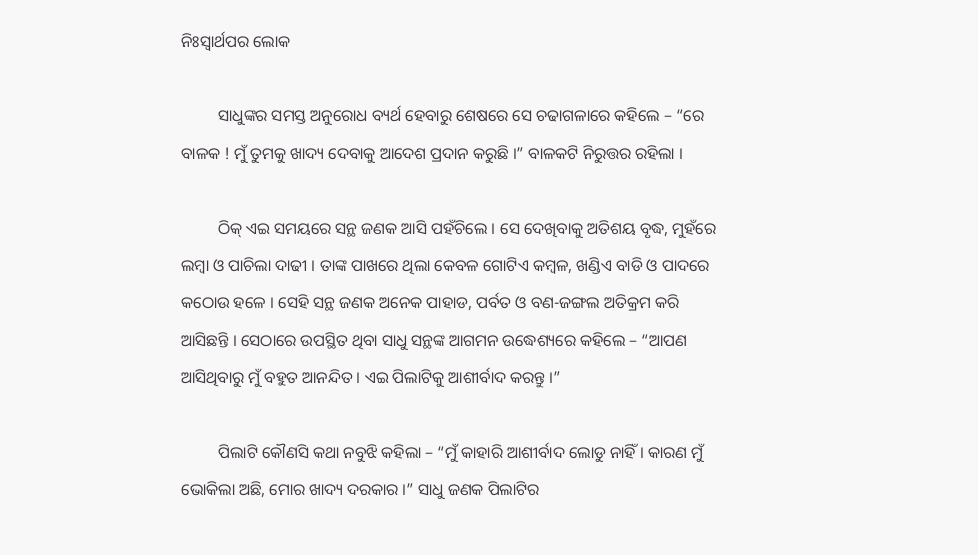ନିଃସ୍ୱାର୍ଥପର ଲୋକ

         ସାଧୁଙ୍କର ସମସ୍ତ ଅନୁରୋଧ ବ୍ୟର୍ଥ ହେବାରୁ ଶେଷରେ ସେ ଚଢାଗଳାରେ କହିଲେ – “ରେ ବାଳକ ! ମୁଁ ତୁମକୁ ଖାଦ୍ୟ ଦେବାକୁ ଆଦେଶ ପ୍ରଦାନ କରୁଛି ।” ବାଳକଟି ନିରୁତ୍ତର ରହିଲା ।

         ଠିକ୍ ଏଇ ସମୟରେ ସନ୍ଥ ଜଣକ ଆସି ପହଁଚିଲେ । ସେ ଦେଖିବାକୁ ଅତିଶୟ ବୃଦ୍ଧ, ମୁହଁରେ ଲମ୍ବା ଓ ପାଚିଲା ଦାଢୀ । ତାଙ୍କ ପାଖରେ ଥିଲା କେବଳ ଗୋଟିଏ କମ୍ବଳ, ଖଣ୍ଡିଏ ବାଡି ଓ ପାଦରେ କଠୋଉ ହଳେ । ସେହି ସନ୍ଥ ଜଣକ ଅନେକ ପାହାଡ, ପର୍ବତ ଓ ବଣ-ଜଙ୍ଗଲ ଅତିକ୍ରମ କରି ଆସିଛନ୍ତି । ସେଠାରେ ଉପସ୍ଥିତ ଥିବା ସାଧୁ ସନ୍ଥଙ୍କ ଆଗମନ ଉଦ୍ଧେଶ୍ୟରେ କହିଲେ – “ଆପଣ ଆସିଥିବାରୁ ମୁଁ ବହୁତ ଆନନ୍ଦିତ । ଏଇ ପିଲାଟିକୁ ଆଶୀର୍ବାଦ କରନ୍ତୁ ।”

         ପିଲାଟି କୌଣସି କଥା ନବୁଝି କହିଲା – “ମୁଁ କାହାରି ଆଶୀର୍ବାଦ ଲୋଡୁ ନାହିଁ । କାରଣ ମୁଁ ଭୋକିଲା ଅଛି, ମୋର ଖାଦ୍ୟ ଦରକାର ।” ସାଧୁ ଜଣକ ପିଲାଟିର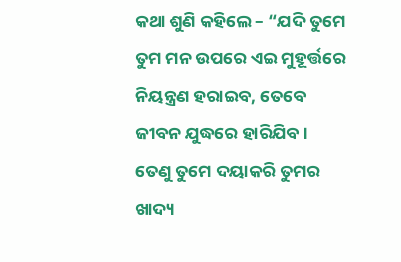କଥା ଶୁଣି କହିଲେ – “ଯଦି ତୁମେ ତୁମ ମନ ଉପରେ ଏଇ ମୁହୂର୍ତ୍ତରେ ନିୟନ୍ତ୍ରଣ ହରାଇବ, ତେବେ ଜୀବନ ଯୁଦ୍ଧରେ ହାରିଯିବ । ତେଣୁ ତୁମେ ଦୟାକରି ତୁମର ଖାଦ୍ୟ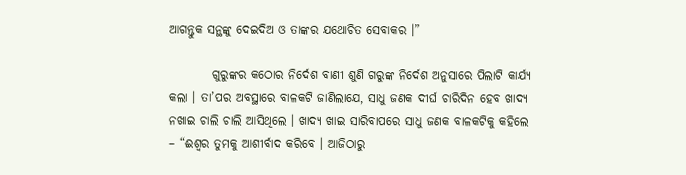ଆଗନ୍ତୁକ ସନ୍ଥଙ୍କୁ ଦେଇଦିଅ ଓ ତାଙ୍କର ଯଥୋଚିତ ସେବାକର ।”

         ଗୁରୁଙ୍କର କଠୋର ନିର୍ଦେଶ ବାଣୀ ଶୁଣି ଗରୁଙ୍କ ନିର୍ଦେଶ ଅନୁସାରେ ପିଲାଟି କାର୍ଯ୍ୟ କଲା । ତା’ପର ଅବସ୍ଥାରେ ବାଳକଟି ଜାଣିଲାଯେ, ସାଧୁ ଜଣକ ଦୀର୍ଘ ଚାରିଦିନ ହେବ ଖାଦ୍ୟ ନଖାଇ ଚାଲି ଚାଲି ଆସିଥିଲେ । ଖାଦ୍ୟ ଖାଇ ସାରିବାପରେ ସାଧୁ ଜଣକ ବାଳକଟିକୁ କହିଲେ – “ଈଶ୍ୱର ତୁମକୁ ଆଶୀର୍ବାଦ କରିବେ । ଆଜିଠାରୁ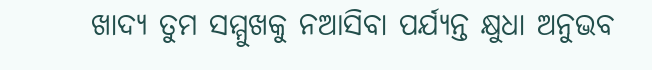ଖାଦ୍ୟ ତୁମ ସମ୍ମୁଖକୁ ନଆସିବା ପର୍ଯ୍ୟନ୍ତ କ୍ଷୁଧା ଅନୁଭବ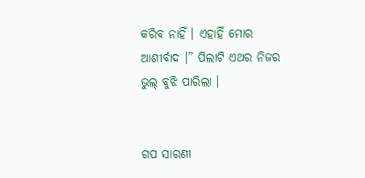କରିବ ନାହିଁ । ଏହାହିଁ ମୋର ଆଶୀର୍ବାଦ ।” ପିଲାଟି ଏଥର ନିଜର ଭୁଲ୍ ବୁଝି ପାରିଲା ।


ଗପ ସାରଣୀ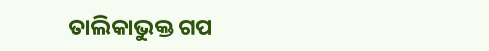ତାଲିକାଭୁକ୍ତ ଗପ